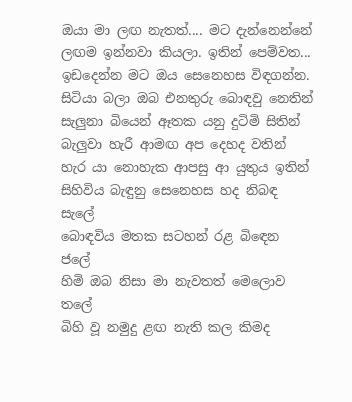ඔයා මා ලඟ නැතත්.... මට දැන්නෙන්නේ ලඟම ඉන්නවා කියලා. ඉතින් පෙම්වත...
ඉඩදෙන්න මට ඔය සෙනෙහස විඳගන්න.
සිටියා බලා ඔබ එනතුරු බොඳවු නෙතින්
සැලුනා බියෙන් ඈතක යනු දුටිමි සිතින්
බැලුවා හැරී ආමඟ අප දෙහද වතින්
හැර යා නොහැක ආපසු ආ යුතුය ඉතින්
සිහිවිය බැඳුනු සෙනෙහස හද නිබඳ සැලේ
බොඳවිය මතක සටහන් රළ බිඳෙන ජලේ
හිමි ඔබ නිසා මා නැවතත් මෙලොව තලේ
බිහි වූ නමුදු ළඟ නැති කල කිමද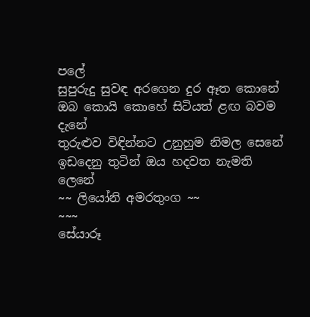පලේ
සුපුරුදු සුවඳ අරගෙන දුර ඈත කොනේ
ඔබ කොයි කොහේ සිටියත් ළඟ බවම දැනේ
තුරුළුව විඳින්නට උනුහුම නිමල සෙනේ
ඉඩදෙනු තුටින් ඔය හදවත නැමති ලෙනේ
~~ ලියෝනි අමරතුංග ~~
~~~
සේයාරූ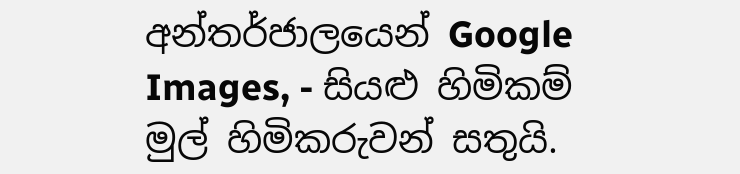අන්තර්ජාලයෙන් Google Images, - සියළු හිමිකම් මුල් හිමිකරුවන් සතුයි.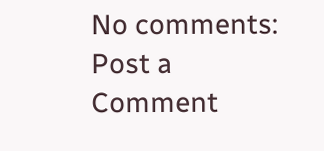No comments:
Post a Comment